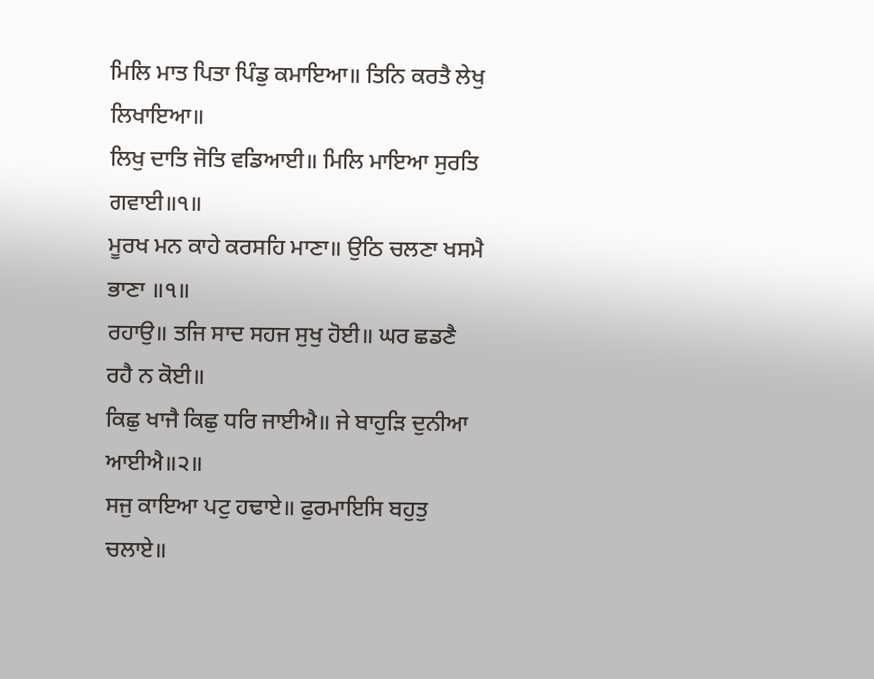ਮਿਲਿ ਮਾਤ ਪਿਤਾ ਪਿੰਡੁ ਕਮਾਇਆ॥ ਤਿਨਿ ਕਰਤੈ ਲੇਖੁ ਲਿਖਾਇਆ॥
ਲਿਖੁ ਦਾਤਿ ਜੋਤਿ ਵਡਿਆਈ॥ ਮਿਲਿ ਮਾਇਆ ਸੁਰਤਿ ਗਵਾਈ॥੧॥
ਮੂਰਖ ਮਨ ਕਾਹੇ ਕਰਸਹਿ ਮਾਣਾ॥ ਉਠਿ ਚਲਣਾ ਖਸਮੈ ਭਾਣਾ ॥੧॥
ਰਹਾਉ॥ ਤਜਿ ਸਾਦ ਸਹਜ ਸੁਖੁ ਹੋਈ॥ ਘਰ ਛਡਣੈ ਰਹੈ ਨ ਕੋਈ॥
ਕਿਛੁ ਖਾਜੈ ਕਿਛੁ ਧਰਿ ਜਾਈਐ॥ ਜੇ ਬਾਹੁੜਿ ਦੁਨੀਆ ਆਈਐ॥੨॥
ਸਜੁ ਕਾਇਆ ਪਟੁ ਹਢਾਏ॥ ਫੁਰਮਾਇਸਿ ਬਹੁਤੁ ਚਲਾਏ॥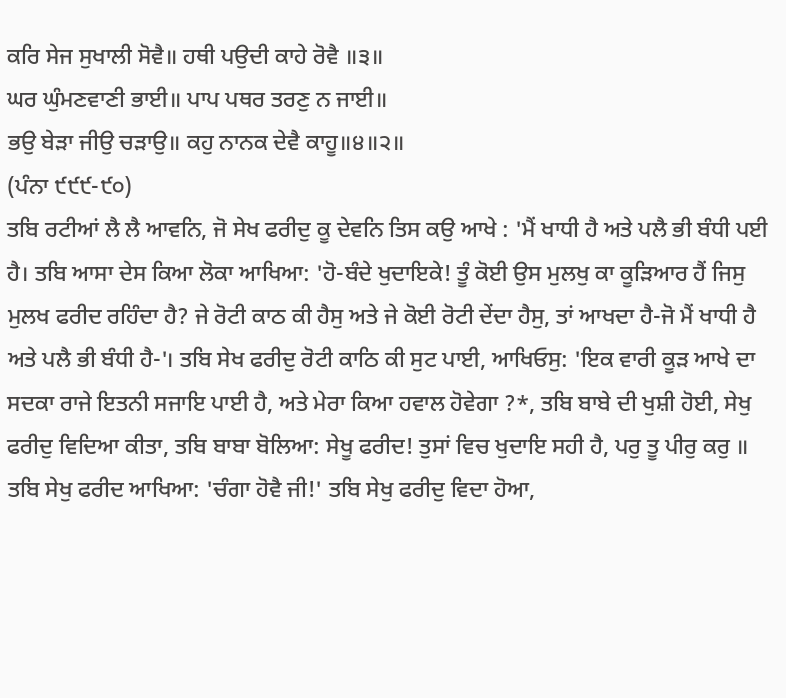ਕਰਿ ਸੇਜ ਸੁਖਾਲੀ ਸੋਵੈ॥ ਹਥੀ ਪਉਦੀ ਕਾਹੇ ਰੋਵੈ ॥੩॥
ਘਰ ਘੁੰਮਣਵਾਣੀ ਭਾਈ॥ ਪਾਪ ਪਥਰ ਤਰਣੁ ਨ ਜਾਈ॥
ਭਉ ਬੇੜਾ ਜੀਉ ਚੜਾਉ॥ ਕਹੁ ਨਾਨਕ ਦੇਵੈ ਕਾਹੂ॥੪॥੨॥
(ਪੰਨਾ ੯੯੯-੯੦)
ਤਬਿ ਰਟੀਆਂ ਲੈ ਲੈ ਆਵਨਿ, ਜੋ ਸੇਖ ਫਰੀਦੁ ਕੂ ਦੇਵਨਿ ਤਿਸ ਕਉ ਆਖੇ : 'ਮੈਂ ਖਾਧੀ ਹੈ ਅਤੇ ਪਲੈ ਭੀ ਬੰਧੀ ਪਈ ਹੈ। ਤਬਿ ਆਸਾ ਦੇਸ ਕਿਆ ਲੋਕਾ ਆਖਿਆ: 'ਹੋ-ਬੰਦੇ ਖੁਦਾਇਕੇ! ਤੂੰ ਕੋਈ ਉਸ ਮੁਲਖੁ ਕਾ ਕੂੜਿਆਰ ਹੈਂ ਜਿਸੁ ਮੁਲਖ ਫਰੀਦ ਰਹਿੰਦਾ ਹੈ? ਜੇ ਰੋਟੀ ਕਾਠ ਕੀ ਹੈਸੁ ਅਤੇ ਜੇ ਕੋਈ ਰੋਟੀ ਦੇਂਦਾ ਹੈਸੁ, ਤਾਂ ਆਖਦਾ ਹੈ-ਜੋ ਮੈਂ ਖਾਧੀ ਹੈ ਅਤੇ ਪਲੈ ਭੀ ਬੰਧੀ ਹੈ-'। ਤਬਿ ਸੇਖ ਫਰੀਦੁ ਰੋਟੀ ਕਾਠਿ ਕੀ ਸੁਟ ਪਾਈ, ਆਖਿਓਸੁ: 'ਇਕ ਵਾਰੀ ਕੂੜ ਆਖੇ ਦਾ ਸਦਕਾ ਰਾਜੇ ਇਤਨੀ ਸਜਾਇ ਪਾਈ ਹੈ, ਅਤੇ ਮੇਰਾ ਕਿਆ ਹਵਾਲ ਹੋਵੇਗਾ ?*, ਤਬਿ ਬਾਬੇ ਦੀ ਖੁਸ਼ੀ ਹੋਈ, ਸੇਖੁ ਫਰੀਦੁ ਵਿਦਿਆ ਕੀਤਾ, ਤਬਿ ਬਾਬਾ ਬੋਲਿਆ: ਸੇਖੂ ਫਰੀਦ! ਤੁਸਾਂ ਵਿਚ ਖੁਦਾਇ ਸਹੀ ਹੈ, ਪਰੁ ਤੂ ਪੀਰੁ ਕਰੁ ॥ ਤਬਿ ਸੇਖੁ ਫਰੀਦ ਆਖਿਆ: 'ਚੰਗਾ ਹੋਵੈ ਜੀ!' ਤਬਿ ਸੇਖੁ ਫਰੀਦੁ ਵਿਦਾ ਹੋਆ,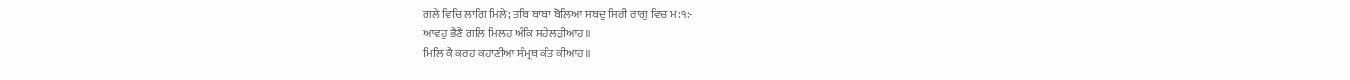ਗਲੇ ਵਿਚਿ ਲਾਗਿ ਮਿਲੇ; ਤਬਿ ਬਾਬਾ ਬੋਲਿਆ ਸਬਦੁ ਸਿਰੀ ਰਾਗੁ ਵਿਚ ਮ:੧:-
ਆਵਹੁ ਭੈਣੈ ਗਲਿ ਮਿਲਹ ਅੰਕਿ ਸਹੇਲੜੀਆਹ॥
ਮਿਲਿ ਕੈ ਕਰਹ ਕਹਾਣੀਆ ਸੰਮ੍ਰਥ ਕੰਤ ਕੀਆਹ॥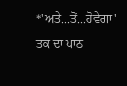*'ਅਤੇ...ਤੋਂ...ਹੋਵੇਗਾ' ਤਕ ਦਾ ਪਾਠ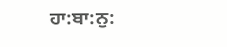ਹਾ:ਬਾ:ਨੁ: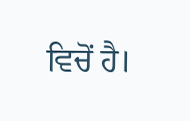ਵਿਚੋਂ ਹੈ।